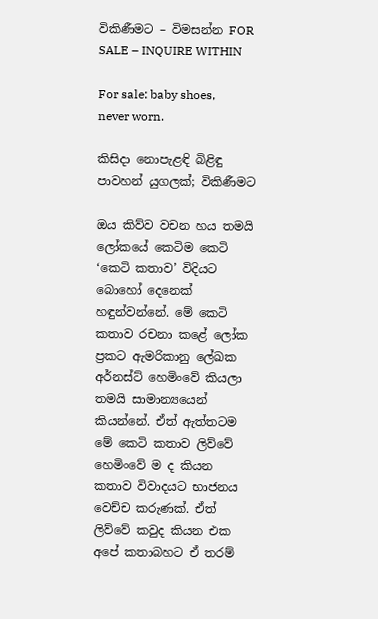විකිණීමට – විමසන්න FOR SALE – INQUIRE WITHIN

For sale: baby shoes, never worn.

කිසිදා නොපැළඳි බිළිඳු පාවහන් යුගලක්; විකිණීමට

ඔය කිව්ව වචන හය තමයි ලෝකයේ කෙටිම කෙටි ‘කෙටි කතාව’ විදියට බොහෝ දෙනෙක් හඳුන්වන්නේ. මේ කෙටි කතාව රචනා කළේ ලෝක ප්‍රකට ඇමරිකානු ලේඛක අර්නස්ට් හෙමිංවේ කියලා තමයි සාමාන්‍යයෙන් කියන්නේ. ඒත් ඇත්තටම මේ කෙටි කතාව ලිව්වේ හෙමිංවේ ම ද කියන කතාව විවාදයට භාජනය වෙච්ච කරුණක්. ඒත් ලිව්වේ කවුද කියන එක අපේ කතාබහට ඒ තරම්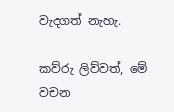වැදගත් නැහැ.

කව්රු ලිව්වත්, මේ වචන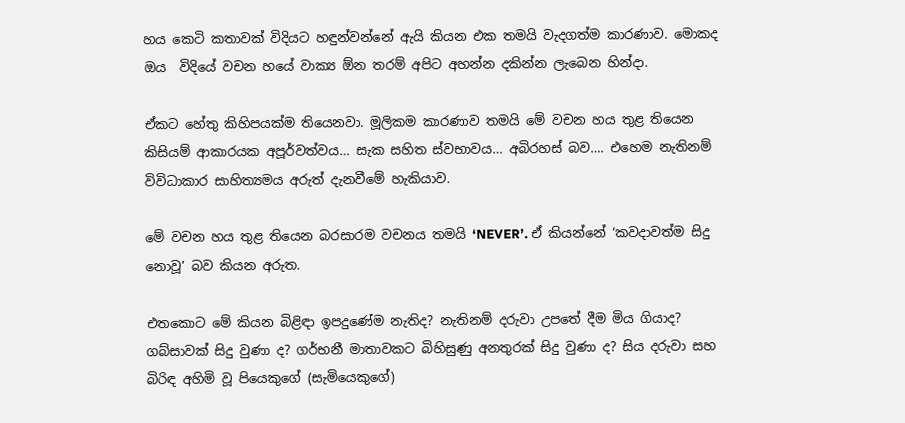හය කෙටි කතාවක් විදියට හඳුන්වන්නේ ඇයි කියන එක තමයි වැදගත්ම කාරණාව. මොකද ඔය  විදියේ වචන හයේ වාක්‍ය ඕන තරම් අපිට අහන්න දකින්න ලැබෙන හින්දා.

ඒකට හේතු කිහිපයක්ම තියෙනවා. මූලිකම කාරණාව තමයි මේ වචන හය තුළ තියෙන කිසියම් ආකාරයක අපූර්වත්වය… සැක සහිත ස්වභාවය… අබිරහස් බව…. එහෙම නැතිනම් විවිධාකාර සාහිත්‍යමය අරුත් දැනවීමේ හැකියාව.

මේ වචන හය තුළ තියෙන බරසාරම වචනය තමයි ‘NEVER’. ඒ කියන්නේ ‘කවදාවත්ම සිදු නොවූ’ බව කියන අරුත.

එතකොට මේ කියන බිළිඳා ඉපදුණේම නැතිද? නැතිනම් දරුවා උපතේ දීම මිය ගියාද? ගබ්සාවක් සිදු වුණා ද? ගර්භනී මාතාවකට බිහිසුණු අනතුරක් සිදු වුණා ද? සිය දරුවා සහ බිරිඳ අහිමි වූ පියෙකුගේ (සැමියෙකුගේ)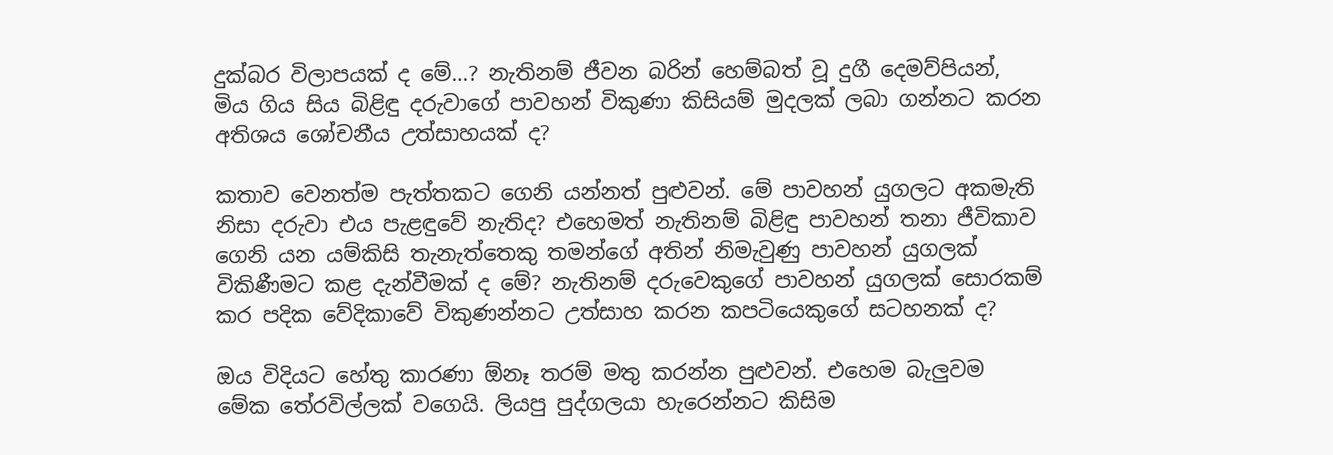දුක්බර විලාපයක් ද මේ…? නැතිනම් ජීවන බරින් හෙම්බත් වූ දුගී දෙමව්පියන්, මිය ගිය සිය බිළිඳු දරුවාගේ පාවහන් විකුණා කිසියම් මුදලක් ලබා ගන්නට කරන අතිශය ශෝචනීය උත්සාහයක් ද?

කතාව වෙනත්ම පැත්තකට ගෙනි යන්නත් පුළුවන්. මේ පාවහන් යුගලට අකමැති නිසා දරුවා එය පැළඳුවේ නැතිද? එහෙමත් නැතිනම් බිළිඳු පාවහන් තනා ජීවිකාව ගෙනි යන යම්කිසි තැනැත්තෙකු තමන්ගේ අතින් නිමැවුණු පාවහන් යුගලක් විකිණීමට කළ දැන්වීමක් ද මේ? නැතිනම් දරුවෙකුගේ පාවහන් යුගලක් සොරකම් කර පදික වේදිකාවේ විකුණන්නට උත්සාහ කරන කපටියෙකුගේ සටහනක් ද?

ඔය විදියට හේතු කාරණා ඕනෑ තරම් මතු කරන්න පුළුවන්. එහෙම බැලුවම මේක තේරවිල්ලක් වගෙයි. ලියපු පුද්ගලයා හැරෙන්නට කිසිම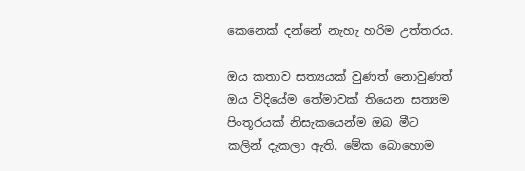කෙනෙක් දන්නේ නැහැ හරිම උත්තරය.

ඔය කතාව සත්‍යයක් වුණත් නොවුණත් ඔය විදියේම තේමාවක් තියෙන සත්‍යම පිංතූරයක් නිසැකයෙන්ම ඔබ මීට කලින් දැකලා ඇති. මේක බොහොම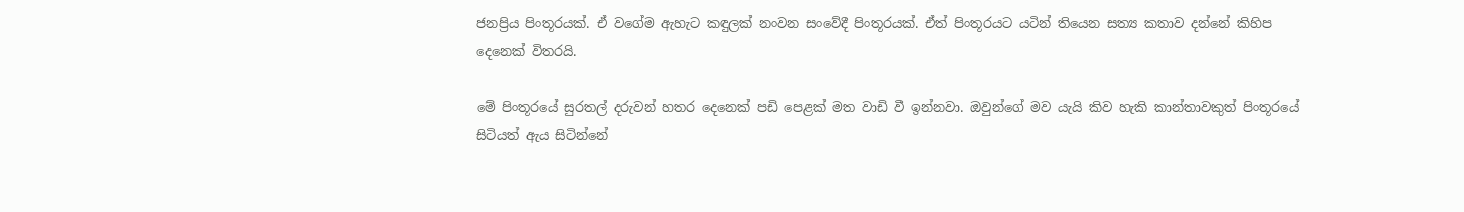ජනප්‍රිය පිංතූරයක්. ඒ වගේම ඇහැට කඳුලක් නංවන සංවේදී පිංතූරයක්. ඒත් පිංතූරයට යටින් තියෙන සත්‍ය කතාව දන්නේ කිහිප දෙනෙක් විතරයි.

මේ පිංතූරයේ සුරතල් දරුවන් හතර දෙනෙක් පඩි පෙළක් මත වාඩි වී ඉන්නවා. ඔවුන්ගේ මව යැයි කිව හැකි කාන්තාවකුත් පිංතූරයේ සිටියත් ඇය සිටින්නේ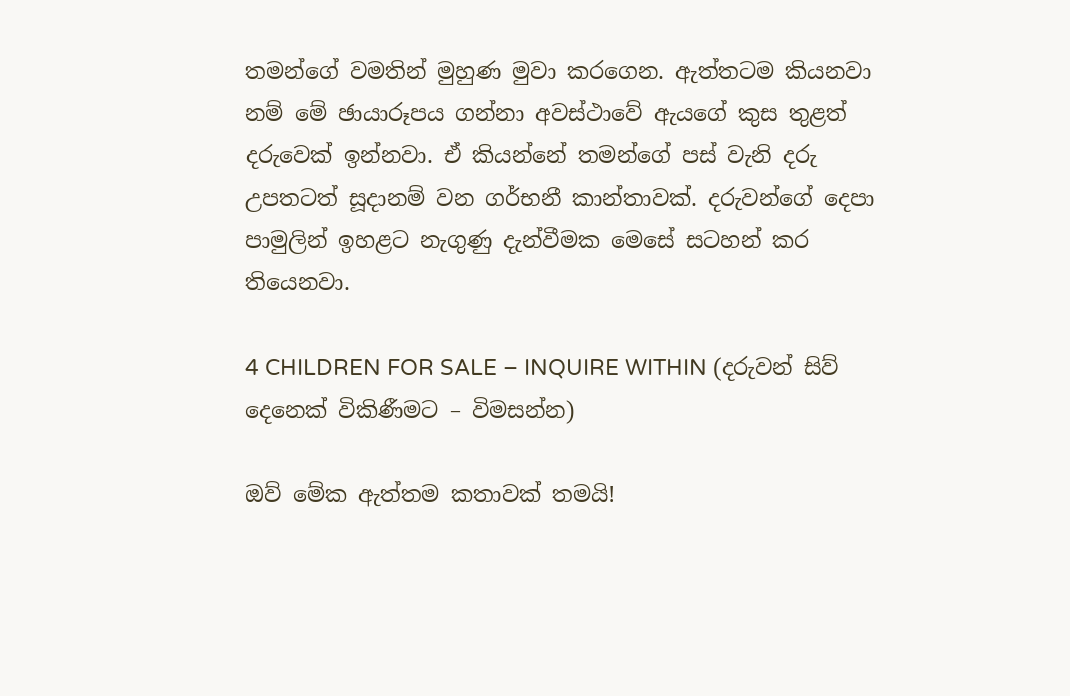තමන්ගේ වමතින් මුහුණ මුවා කරගෙන. ඇත්තටම කියනවා නම් මේ ඡායාරූපය ගන්නා අවස්ථාවේ ඇයගේ කුස තුළත් දරුවෙක් ඉන්නවා. ඒ කියන්නේ තමන්ගේ පස් වැනි දරු උපතටත් සූදානම් වන ගර්භනී කාන්තාවක්. දරුවන්ගේ දෙපා පාමුලින් ඉහළට නැගුණු දැන්වීමක මෙසේ සටහන් කර තියෙනවා.

4 CHILDREN FOR SALE – INQUIRE WITHIN (දරුවන් සිව් දෙනෙක් විකිණීමට – විමසන්න)

ඔව් මේක ඇත්තම කතාවක් තමයි!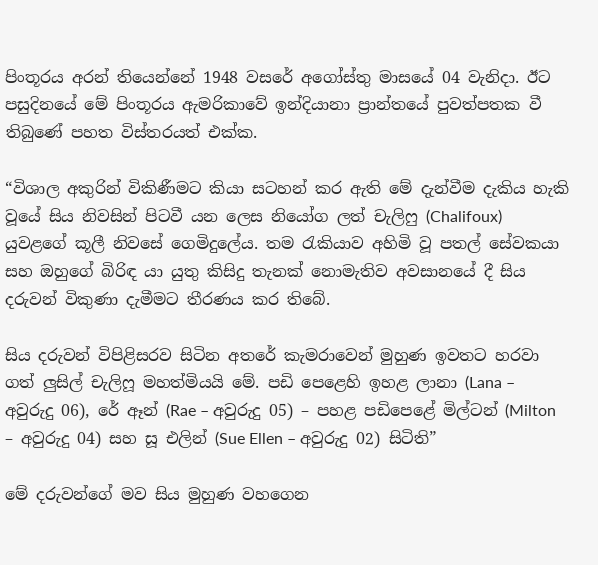පිංතූරය අරන් තියෙන්නේ 1948 වසරේ අගෝස්තු මාසයේ 04 වැනිදා. ඊට පසුදිනයේ මේ පිංතූරය ඇමරිකාවේ ඉන්දියානා ප්‍රාන්තයේ පුවත්පතක වී තිබුණේ පහත විස්තරයත් එක්ක.

“විශාල අකුරින් විකිණීමට කියා සටහන් කර ඇති මේ දැන්වීම දැකිය හැකි වූයේ සිය නිවසින් පිටවී යන ලෙස නියෝග ලත් චැලිෆු (Chalifoux) යුවළගේ කූලී නිවසේ ගෙමිදුලේය. තම රැකියාව අහිමි වූ පතල් සේවකයා සහ ඔහුගේ බිරිඳ යා යුතු කිසිදු තැනක් නොමැතිව අවසානයේ දී සිය දරුවන් විකුණා දැමීමට තීරණය කර තිබේ.

සිය දරුවන් විපිළිසරව සිටින අතරේ කැමරාවෙන් මුහුණ ඉවතට හරවා ගත් ලුසිල් චැලිෆූ මහත්මියයි මේ. පඩි පෙළෙහි ඉහළ ලානා (Lana – අවුරුදු 06), රේ ඈන් (Rae – අවුරුදු 05) – පහළ පඩිපෙළේ මිල්ටන් (Milton – අවුරුදු 04) සහ සූ එලින් (Sue Ellen – අවුරුදු 02) සිටිති”

මේ දරුවන්ගේ මව සිය මුහුණ වහගෙන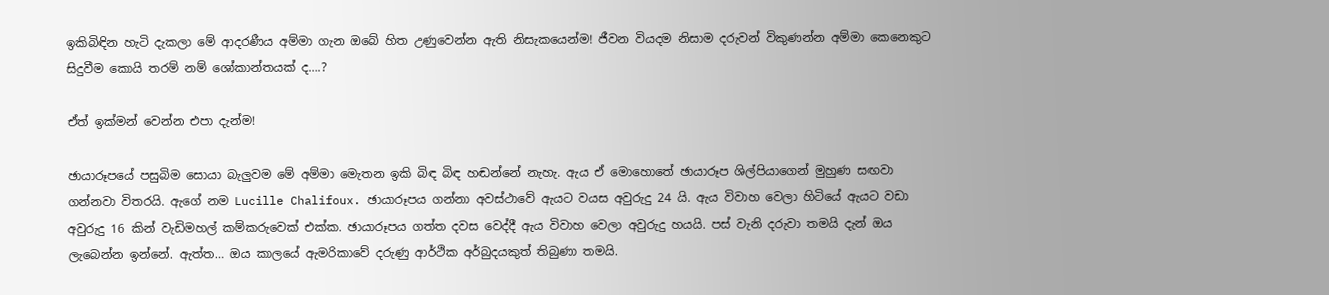ඉකිබිඳින හැටි දැකලා මේ ආදරණීය අම්මා ගැන ඔබේ හිත උණුවෙන්න ඇති නිසැකයෙන්ම! ජීවන වියදම නිසාම දරුවන් විකුණන්න අම්මා කෙනෙකුට සිදුවීම කොයි තරම් නම් ශෝකාන්තයක් ද….?

ඒත් ඉක්මන් වෙන්න එපා දැන්ම!

ඡායාරූපයේ පසුබිම සොයා බැලුවම මේ අම්මා මෙැතන ඉකි බිඳ බිඳ හඬන්නේ නැහැ. ඇය ඒ මොහොතේ ඡායාරූප ශිල්පියාගෙන් මුහුණ සඟවා ගන්නවා විතරයි. ඇගේ නම Lucille Chalifoux. ඡායාරූපය ගන්නා අවස්ථාවේ ඇයට වයස අවුරුදු 24 යි. ඇය විවාහ වෙලා හිටියේ ඇයට වඩා අවුරුදු 16 කින් වැඩිමහල් කම්කරුවෙක් එක්ක. ඡායාරූපය ගත්ත දවස වෙද්දී ඇය විවාහ වෙලා අවුරුදු හයයි. පස් වැනි දරුවා තමයි දැන් ඔය ලැබෙන්න ඉන්නේ. ඇත්ත… ඔය කාලයේ ඇමරිකාවේ දරුණු ආර්ථික අර්බුදයකුත් තිබුණා තමයි.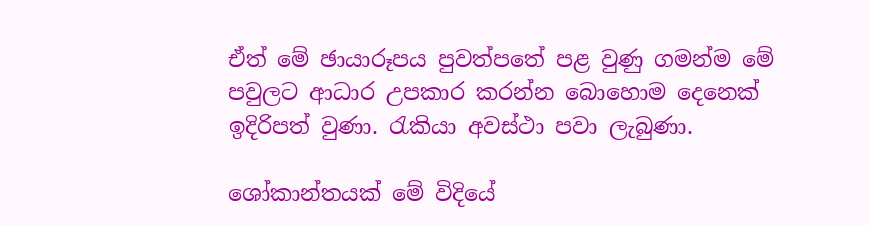ඒත් මේ ඡායාරූපය පුවත්පතේ පළ වුණු ගමන්ම මේ පවුලට ආධාර උපකාර කරන්න බොහොම දෙනෙක් ඉදිරිපත් වුණා. රැකියා අවස්ථා පවා ලැබුණා.

ශෝකාන්තයක් මේ විදියේ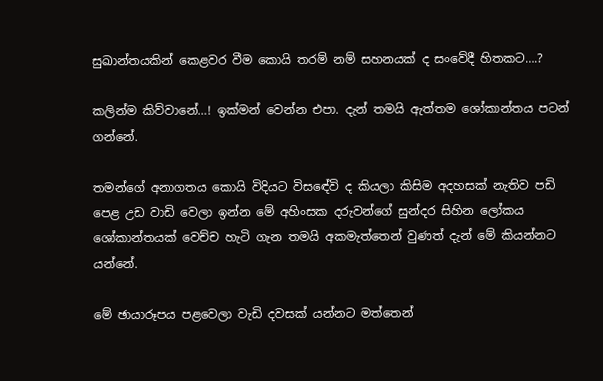සුඛාන්තයකින් කෙළවර වීම කොයි තරම් නම් සහනයක් ද සංවේදී හිතකට….?

කලින්ම කිව්වානේ…! ඉක්මන් වෙන්න එපා. දැන් තමයි ඇත්තම ශෝකාන්තය පටන් ගන්නේ.

තමන්ගේ අනාගතය කොයි විදියට විස‍ඳේවි ද කියලා කිසිම අදහසක් නැතිව පඩි පෙළ උඩ වාඩි වෙලා ඉන්න මේ අහිංසක දරුවන්ගේ සුන්දර සිහින ලෝකය ශෝකාන්තයක් වෙච්ච හැටි ගැන තමයි අකමැත්තෙන් වුණත් දැන් මේ කියන්නට යන්නේ.

මේ ඡායාරූපය පළවෙලා වැඩි දවසක් යන්නට මත්තෙන්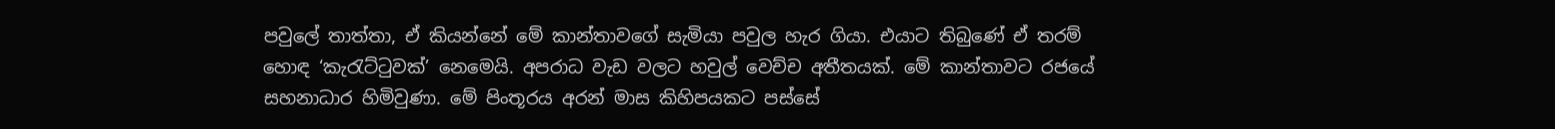පවුලේ තාත්තා, ඒ කියන්නේ මේ කාන්තාවගේ සැමියා පවුල හැර ගියා. එයාට තිබුණේ ඒ තරම් හොඳ ‘කැරැට්ටුවක්’ නෙමෙයි. අපරාධ වැඩ වලට හවුල් වෙච්ච අතීතයක්. මේ කාන්තාවට රජයේ සහනාධාර හිමිවුණා. මේ පිංතූරය අරන් මාස කිහිපයකට පස්සේ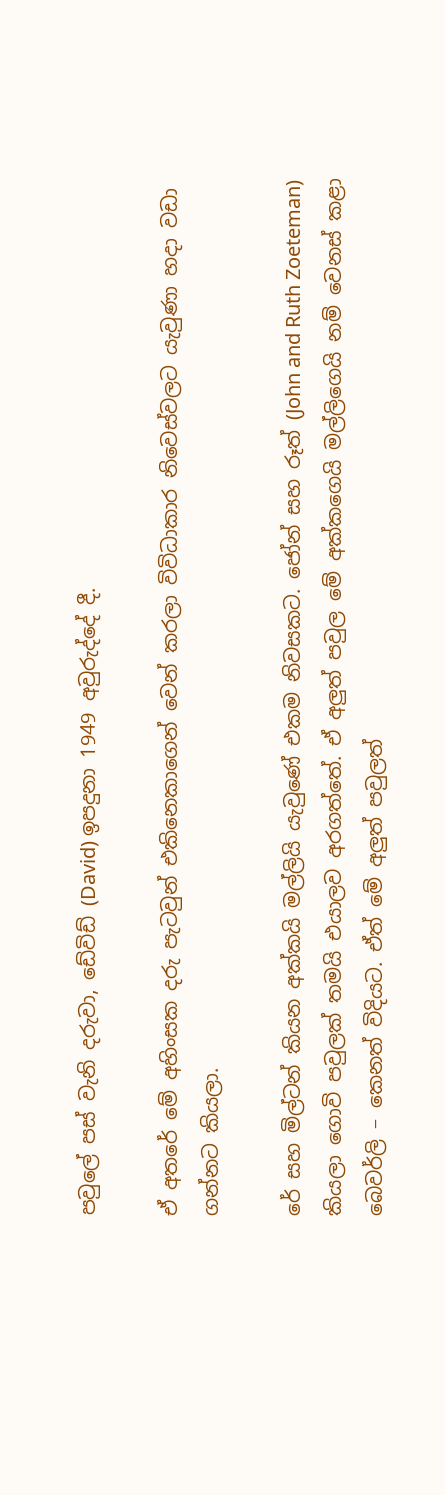පවුලේ පස් වැනි දරුවා, ඩේවිඩ් (David) ඉපදුනා 1949 අවුරුද්දේ දී.

ඒ අතරේ මේ අහිංසක දරු පැටවුන් එකිනෙකාගෙන් වෙන් කරලා විවිධාකාර නිවෙස්වලට යැවුණා හදා වඩා ගන්නට කියලා.

රේ සහ මිල්ටන් කියන අක්කයි මල්ලියි යැවුණේ එකම නිවසකට. ජෝන් සහ රූත් (John and Ruth Zoeteman) කියලා ගොවි පවුලක් තමයි එයාලව අරගත්තේ. ඒ අලුත් පවුල මේ අක්කගෙයි මල්ලිගෙයි නම් වෙනස් කළා බෙවර්ලි – කෙනත් විදියට. ඒත් මේ අලුත් පවුලත්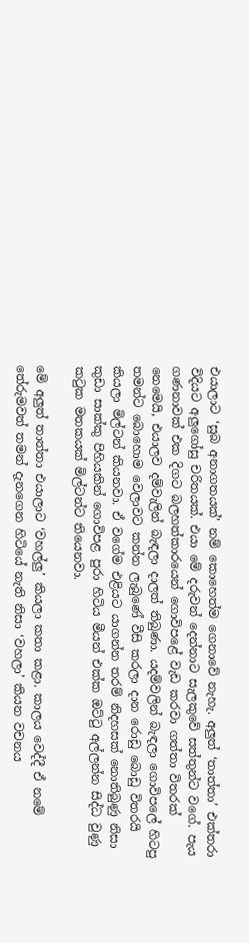එයාලාට ‘සුබ අනාගතයක්’ නම් කොහෙත්ම ගෙනාවේ නැහැ. අලුත් ‘තාත්තා’ එක්තරා විදියට අලුගෝසු චරිතයක්. එයා මේ දරුවන් දෙන්නාට සැලකු‍වේ සත්තුන්ට වගේ. පැය ගණනාවක් එක දිගට බලහත්කාරයෙන් ගොවිපළේ වැඩ කරවා ගත්තා විතරක් නෙමෙයි, එයාලව දම්වැලින් බැඳලා දාලත් තිබුණා. යදම්වලින් බැඳලා ගොවිපලේ හිටපු තමන්ට බොහොම වෙලාවට කන්න ලැබුණේ වීසි කරලා දාන රොඩු බොඩු විතරයි කියලා මිල්ටන් කියනවා. ඒ වගේම එළියට යාගන්න තරම් නිදහසක් නොතිබුණු නිසා කුඩා සාක්කු පිහියකින් ගොවිපළ පුරා හිටිය මීයන් එක්ක ඔට්ටු අල්ලන්න සිද්ධ වුණු කටුක මතකයක් මිල්ටන්ට තියෙනවා.

මේ අලුත් තාත්තා එයාලාට ‘වහල්ලු’ කියලා කතා කළා. කාලය වෙද්දී ඒ නමේ තේරුමවත් තමන් දැනගෙන හිටියේ නැති නිසා ‘වහලා’ කියන වචනය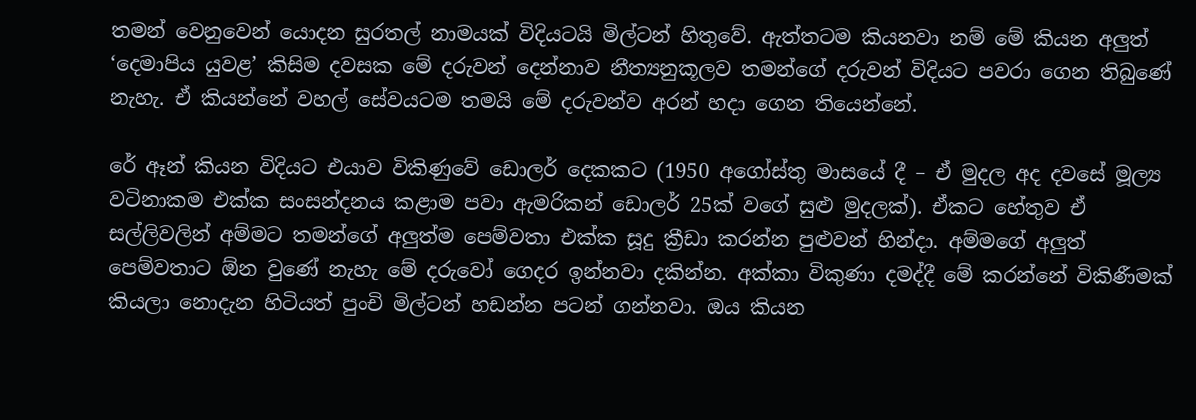තමන් වෙනුවෙන් යොදන සුරතල් නාමයක් විදියටයි මිල්ටන් හිතුවේ. ඇත්තටම කියනවා නම් මේ කියන අලුත් ‘දෙමාපිය යුවළ’ කිසිම දවසක මේ දරුවන් දෙන්නාව නීත්‍යනුකූලව තමන්ගේ දරුවන් විදියට පවරා ගෙන තිබුණේ නැහැ. ඒ කියන්නේ වහල් සේවයටම තමයි මේ දරුවන්ව අරන් හදා ගෙන තියෙන්නේ.

රේ ඈන් කියන විදියට එයාව විකිණුවේ ඩොලර් දෙකකට (1950 අගෝස්තු මාසයේ දී – ඒ මුදල අද දවසේ මූල්‍ය වටිනාකම එක්ක සංසන්දනය කළාම පවා ඇමරිකන් ඩොලර් 25ක් වගේ සුළු මුදලක්). ඒකට හේතුව ඒ සල්ලිවලින් අම්මට තමන්ගේ අලුත්ම පෙම්වතා එක්ක සූදු ක්‍රීඩා කරන්න පුළුවන් හින්දා. අම්මගේ අලුත් පෙම්වතාට ඕන වුණේ නැහැ මේ දරුවෝ ගෙදර ඉන්නවා දකින්න. අක්කා විකුණා දමද්දී මේ කරන්නේ විකිණීමක් කියලා නොදැන හිටියත් පුංචි මිල්ටන් හඩන්න පටන් ගන්නවා. ඔය කියන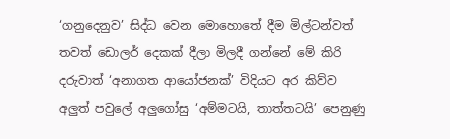‘ගනුදෙනුව’ සිද්ධ වෙන මොහොතේ දීම මිල්ටන්වත් තවත් ඩොලර් දෙකක් දීලා මිලදී ගන්නේ මේ කිරි දරුවාත් ‘අනාගත ආයෝජනක්’ විදියට අර කිව්ව අලුත් පවුලේ අලුගෝසු ‘අම්මටයි, තාත්තටයි’ පෙනුණු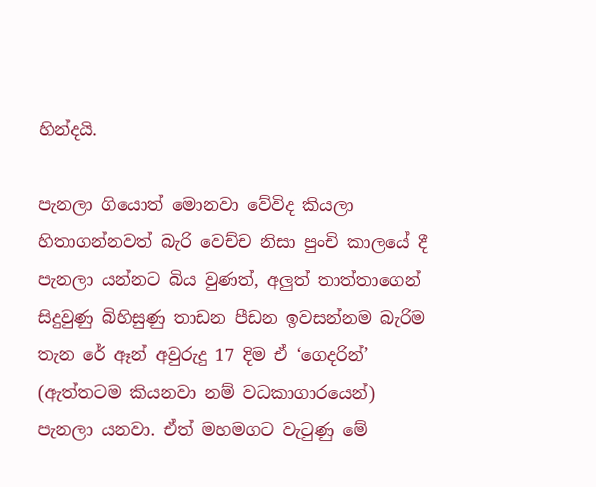හින්දයි.

පැනලා ගියොත් මොනවා වේවිද කියලා හිතාගන්නවත් බැරි වෙච්ච නිසා පුංචි කාලයේ දී පැනලා යන්නට බිය වුණත්, අලුත් තාත්තාගෙන් සිදුවුණු බිහිසුණු තාඩන පීඩන ඉවසන්නම බැරිම තැන රේ ඈන් අවුරුදු 17 දිම ඒ‍ ‘ගෙදරින්’ (ඇත්තටම කියනවා නම් වධකාගාරයෙන්) පැනලා යනවා. ඒත් මහමගට වැටුණු මේ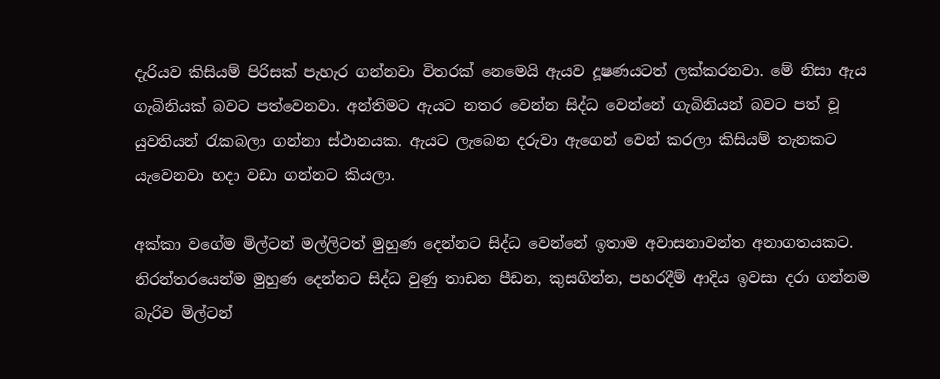දැරියව කිසියම් පිරිසක් පැහැර ගන්නවා විතරක් නෙමෙයි ඇයව දූෂණයටත් ලක්කරනවා. මේ නිසා ඇය ගැබිනියක් බවට පත්වෙනවා. අන්තිමට ඇයට නතර වෙන්න සිද්ධ වෙන්නේ ගැබිනියන් බවට පත් වූ යුවතියන් රැකබලා ගන්නා ස්ථානයක. ඇයට ලැබෙන දරුවා ඇගෙන් වෙන් කරලා කිසියම් තැනකට යැවෙනවා හදා වඩා ගන්නට කියලා.

අක්කා වගේම මිල්ටන් මල්ලිටත් මුහුණ දෙන්නට සිද්ධ වෙන්නේ ඉතාම අවාසනාවන්ත අනාගතයකට. නිරන්තරයෙන්ම මුහුණ දෙන්නට සිද්ධ වුණු තාඩන පීඩන, කුසගින්න, පහරදීම් ආදිය ඉවසා දරා ගන්නම බැරිව මිල්ටන්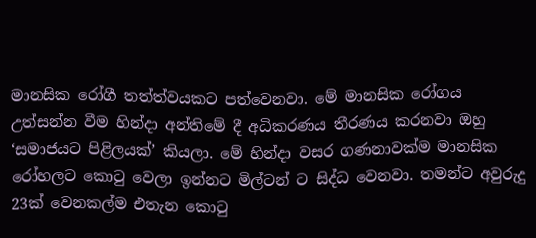මානසික රෝගී තත්ත්වයකට පත්වෙනවා. මේ මානසික රෝගය උත්සන්න වීම හින්දා අන්තිමේ දී අධිකරණය තීරණය කරනවා ඔහු ‘සමාජයට පිළිලයක්’ කියලා. මේ හින්දා වසර ගණනාවක්ම මානසික රෝහලට කොටු වෙලා ඉන්නට මිල්ටන් ට සිද්ධ වෙනවා. තමන්ට අවුරුදු 23ක් වෙනකල්ම එතැන කොටු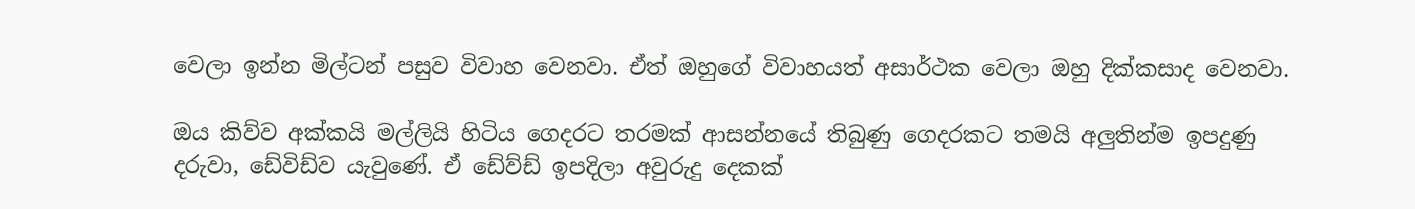වෙලා ඉන්න මිල්ටන් පසුව විවාහ වෙනවා. ඒත් ඔහුගේ විවාහයත් අසාර්ථක වෙලා ඔහු දික්කසාද වෙනවා.

ඔය කිව්ව අක්කයි මල්ලියි හිටිය ගෙදරට තරමක් ආසන්නයේ තිබුණු ගෙදරකට තමයි අලුතින්ම ඉපදුණු දරුවා, ඩේවිඩ්ව යැවුණේ. ඒ ඩේව්ඩ් ඉපදිලා අවුරුදු දෙකක්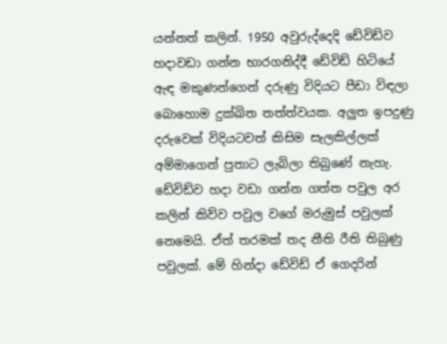යන්නත් කලින්. 1950 අවුරුද්දෙදි ඩේවිඩ්ව හදාවඩා ගන්න භාරගනිද්දී ඩේවිඩ් හිටියේ ඇඳ මකුණන්ගෙන් දරුණු විදියට පීඩා විඳලා බොහොම දුක්ඛිත තත්ත්වයක. අලුත ඉපදුණු දරුවෙක් විදියටවත් කිසිම සැලකිල්ලක් අම්මාගෙන් පුතාට ලැබිලා තිබුණේ නැහැ. ඩේවිඩ්ව හදා වඩා ගන්න ගත්ත පවුල අර කලින් කිව්ව පවුල වගේ මරුමුස් පවුලක් නෙමෙයි. ඒත් තරමක් තද නීති රීති තිබුණු  පවුලක්. මේ හින්දා ඩේවිඩ් ඒ ගෙදරින්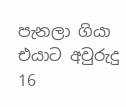පැනලා ගියා එයාට අවුරුදු 16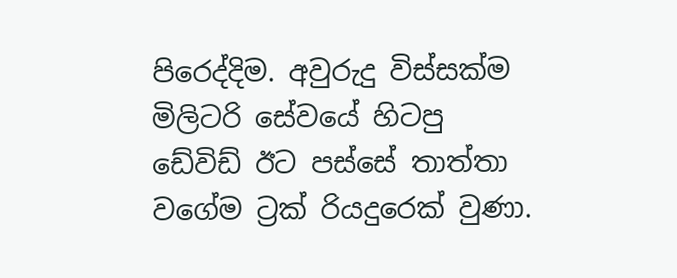පිරෙද්දිම. අවුරුදු විස්සක්ම මිලිටරි සේවයේ හිටපු ඩේවිඩ් ඊට පස්සේ තාත්තා වගේම ට්‍රක් රියදුරෙක් වුණා.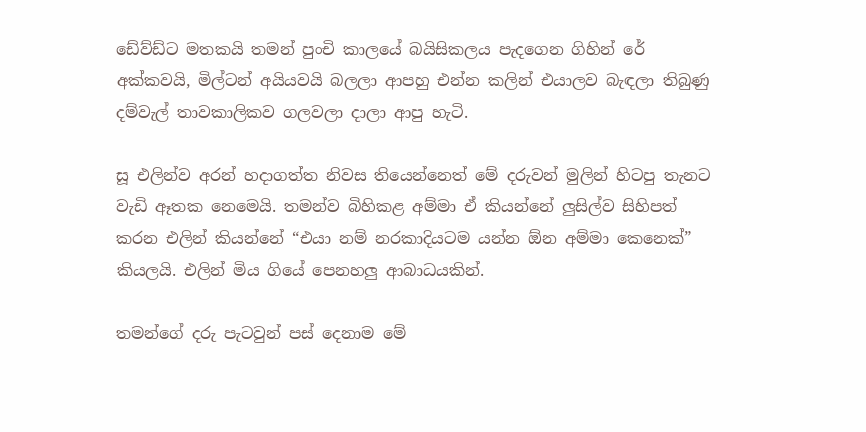ඩේව්ඩ්ට මතකයි තමන් පුංචි කාලයේ බයිසිකලය පැදගෙන ගිහින් රේ අක්කවයි, මිල්ටන් අයියවයි බලලා ආපහු එන්න කලින් එයාලව බැඳලා තිබුණු දම්වැල් තාවකාලිකව ගලවලා දාලා ආපු හැටි.

සූ එලින්ව අරන් හදාගත්ත නිවස තියෙන්නෙත් මේ දරුවන් මුලින් හිටපු තැනට වැඩි ඈතක නෙමෙයි. තමන්ව බිහිකළ අම්මා ඒ කියන්නේ ලුසිල්ව සිහිපත් කරන එලින් කියන්නේ “එයා නම් නරකාදියටම යන්න ඕන අම්මා කෙනෙක්” කියලයි. එලින් මිය ගියේ පෙනහලු ආබාධයකින්.

තමන්ගේ දරු පැටවුන් පස් දෙනාම මේ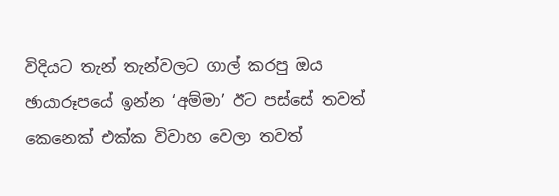විදියට තැන් තැන්වලට ගාල් කරපු ඔය ඡායාරූපයේ ඉන්න ‘අම්මා’ ඊට පස්සේ තවත් කෙනෙක් එක්ක විවාහ වෙලා තවත්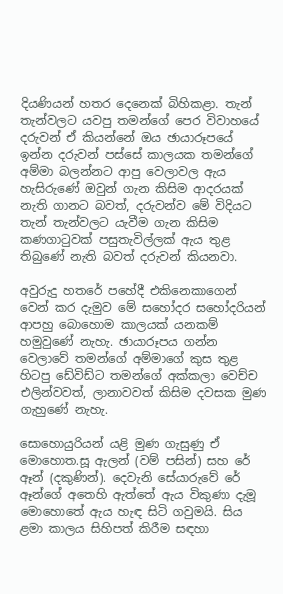දියණියන් හතර දෙනෙක් බිහිකළා. තැන් තැන්වලට යවපු තමන්ගේ පෙර විවාහයේ දරුවන් ඒ කියන්නේ ඔය ඡායාරූපයේ ඉන්න දරුවන් පස්සේ කාලයක තමන්ගේ අම්මා බලන්නට ආපු වෙලාවල ඇය හැසිරුණේ ඔවුන් ගැන කිසිම ආදරයක් නැති ගානට බවත්, දරුවන්ව මේ විදියට තැන් තැන්වලට යැවීම ගැන කිසිම කණගාටුවක් පසුතැවිල්ලක් ඇය තුළ තිබුණේ නැති බවත් දරුවන් කියනවා.

අවුරුදු හතරේ පහේදී එකිනෙකාගෙන් වෙන් කර දැමුව මේ සහෝදර සහෝදරියන් ආපහු බොහොම කාලයක් යනකම් හමුවුණේ නැහැ. ඡායාරූපය ගන්න වෙලාවේ තමන්ගේ අම්මාගේ කුස තුළ හිටපු ඩේවිඩ්ට තමන්ගේ අක්කලා වෙච්ච එලින්වවත්, ලානාවවත් කිසිම දවසක මුණ ගැහුණේ නැහැ.

සොහොයුරියන් යළි මුණ ගැසුණු ඒ මොහොත.සූ ඇලන් (වම් පසින්) සහ රේ ඈන් (දකුණින්). දෙවැනි සේයාරුවේ රේ ඈන්ගේ අතෙහි ඇත්තේ ඇය විකුණා දැමූ මොහොතේ ඇය හැඳ සිටි ගවුමයි. සිය ළමා කාලය සිහිපත් කිරීම සඳහා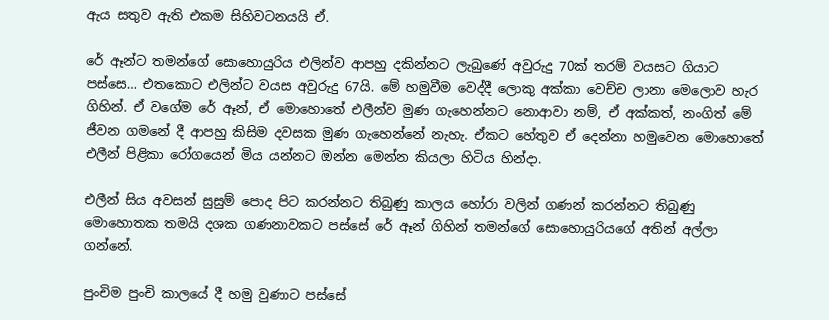ඇය සතුව ඇති එකම සිහිවටනයයි ඒ.

රේ ඈන්ට තමන්ගේ සොහොයුරිය එලින්ව ආපහු දකින්නට ලැබුණේ අවුරුදු 70ක් තරම් වයසට ගියාට පස්සෙ… එතකොට එලින්ට වයස අවුරුදු 67යි. මේ හමුවීම වෙද්දී ලොකු අක්කා වෙච්ච ලානා මෙලොව හැර ගිහින්. ඒ වගේම රේ ඈන්, ඒ මොහොතේ එලීන්ව මුණ ගැහෙන්නට නොආවා නම්, ඒ අක්කත්, නංගිත් මේ ජීවන ගමනේ දී ආපහු කිසිම දවසක මුණ ගැහෙන්නේ නැහැ. ඒකට හේතුව ඒ දෙන්නා හමුවෙන මොහොතේ එලීන් පිළිකා රෝගයෙන් මිය යන්නට ඔන්න මෙන්න කියලා හිටිය හින්දා.

එලීන් සිය අවසන් සුසුම් පොද පිට කරන්නට තිබුණු කාලය හෝරා වලින් ගණන් කරන්නට තිබුණු මොහොතක තමයි දශක ගණනාවකට පස්සේ රේ ඈන් ගිහින් තමන්ගේ සොහොයුරියගේ අතින් අල්ලා ගන්නේ.

පුංචිම පුංචි කාලයේ දී හමු වුණාට පස්සේ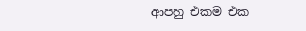ආපහු එකම එක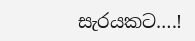සැරයකට….!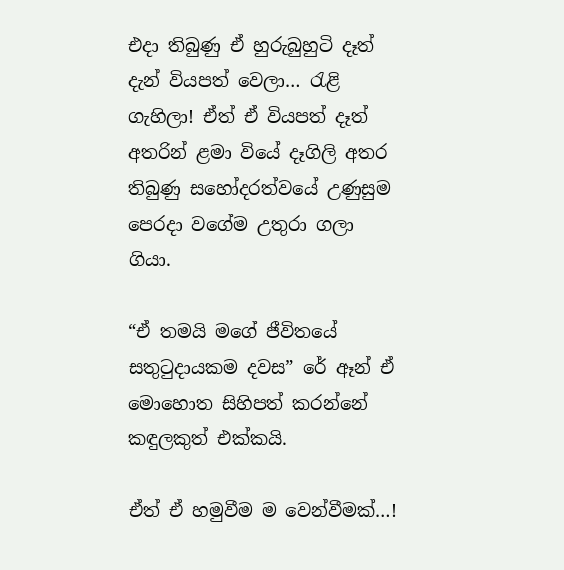එදා තිබුණු ඒ හුරුබුහුටි දෑත් දැන් වියපත් වෙලා… රැළි ගැහිලා! ඒත් ඒ වියපත් දෑත් අතරින් ළමා වියේ දෑගිලි අතර තිබුණු සහෝදරත්වයේ උණුසුම පෙරදා වගේම උතුරා ගලා ගියා.

“ඒ තමයි මගේ ජීවිතයේ සතුටුදායකම දවස” රේ ඈන් ඒ මොහොත සිහිපත් කරන්නේ කඳුලකුත් එක්කයි.

ඒත් ඒ හමුවීම ම වෙන්වීමක්…!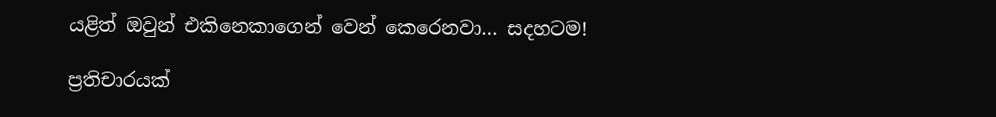යළිත් ඔවුන් එකිනෙකාගෙන් වෙන් කෙරෙනවා… සදහටම!

ප්‍රතිචාරයක්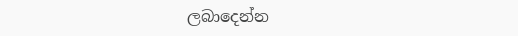ලබාදෙන්න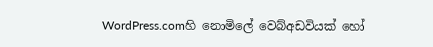WordPress.comහි නොමිලේ වෙබ්අඩවියක් හෝ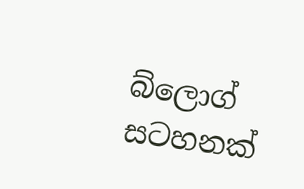බ්ලොග් සටහනක්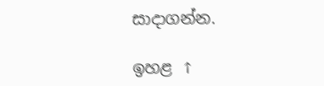සාදාගන්න.

ඉහළ ↑